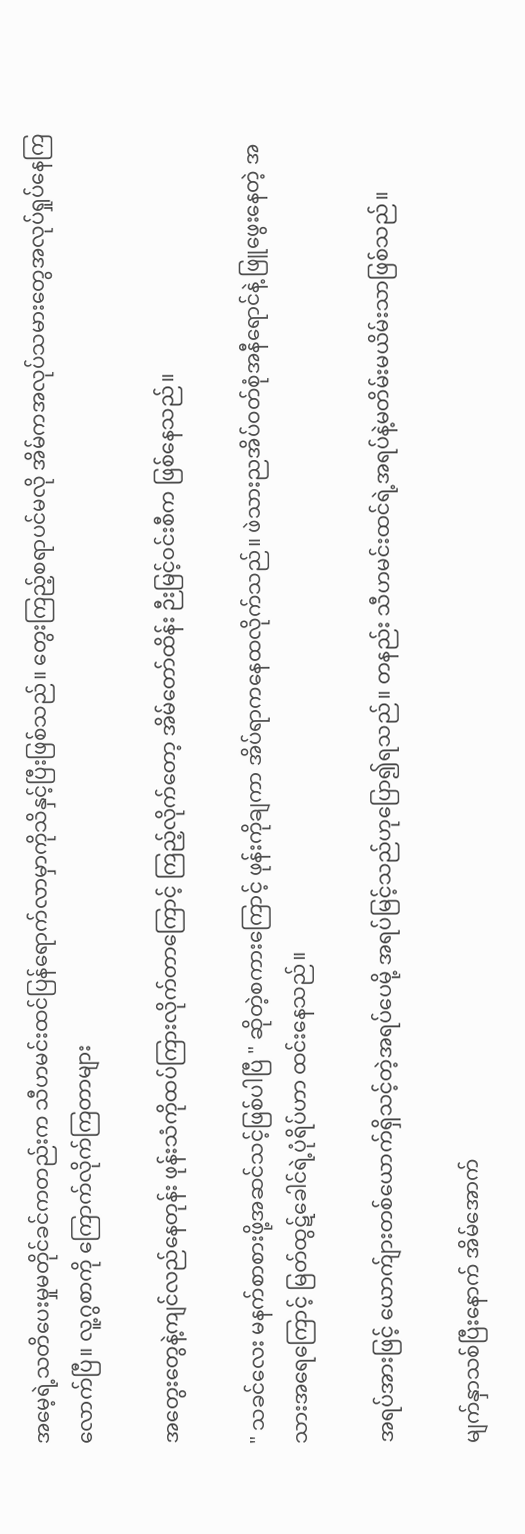အမေ့ရဲ့သတိပေးမှုမတိုင်ခင်ကတည်းက သီဟမင်းထင်ပြန်ရောက်လာမှာကိုသိနှင့်ပြီးဖြစ်သည်။ တွေးကြည့်စရာပင်မလို အိမ်ကအလုပ်သမားတွေအလုပ်ရှုပ်နေကြလောက်ပြီ။ လူ့ဂွစာကို ကြောက်လိုက်ကြတာများ

အတွေးတွေနဲ့ကျင်လည်နေတုန်း ဖုန်းသံကိုထပ်ကြားလိုက်တာကြောင့် ကြည့်လိုက်တော့ အိမ်တော်ထိန်း ဉီးမြင့်ဝင်းစီက ဖြစ်နေသည်။

" သခင်လေး မနက်စာစားဖို့အဆင်သင့်ဖြစ်ပါပြီ " ဆိုတဲ့စကားကြောင့် ဖုန်းကိုချကာ အိပ်ရာကနေထလိုက်သည်။ ဖဲသားညအိပ်ဝတ်စုံအနီရောင်နဲ့ ဖြူဖွေးနေတဲ့ အသားအရေကြောင့် မြတ်ထွဋ်ခေါင်ရဲ့ပုံရိပ်ဟာ ထင်းနေသည်။

အရပ်အားဖြင့် ယောက်ျားတစ်ယောက်ရှိသင့်တဲ့အရပ်ပေမို့ အရပ်မြင့်သည်ဟုပြော၍ရသည်။ တနည်း သီဟမင်းထင်ရဲ့အရပ်နဲ့မတိမ်းမယိမ်းသာဖြစ်သည်။

မျက်နှာသစ်ပြီးနောက် အိမ်အောက်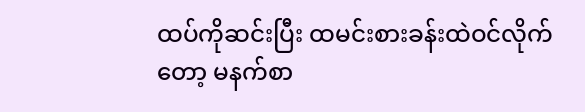ထပ်ကိုဆင်းပြီး ထမင်းစားခန်းထဲဝင်လိုက်တော့ မနက်စာ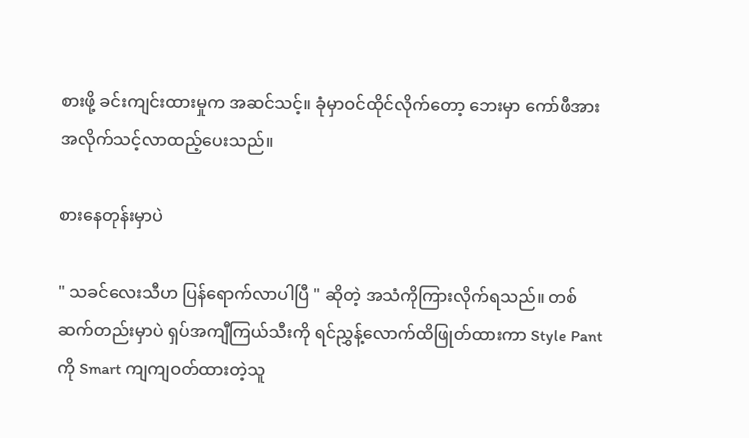စားဖို့ ခင်းကျင်းထားမှုက အဆင်သင့်။ ခုံမှာဝင်ထိုင်လိုက်တော့ ဘေးမှာ ကော်ဖီအား အလိုက်သင့်လာထည့်ပေးသည်။

စားနေတုန်းမှာပဲ

" သခင်လေးသီဟ ပြန်ရောက်လာပါပြီ " ဆိုတဲ့ အသံကိုကြားလိုက်ရသည်။ တစ်ဆက်တည်းမှာပဲ ရှပ်အကျီကြယ်သီးကို ရင်ညွှန့်လောက်ထိဖြုတ်ထားကာ Style Pant ကို Smart ကျကျဝတ်ထားတဲ့သူ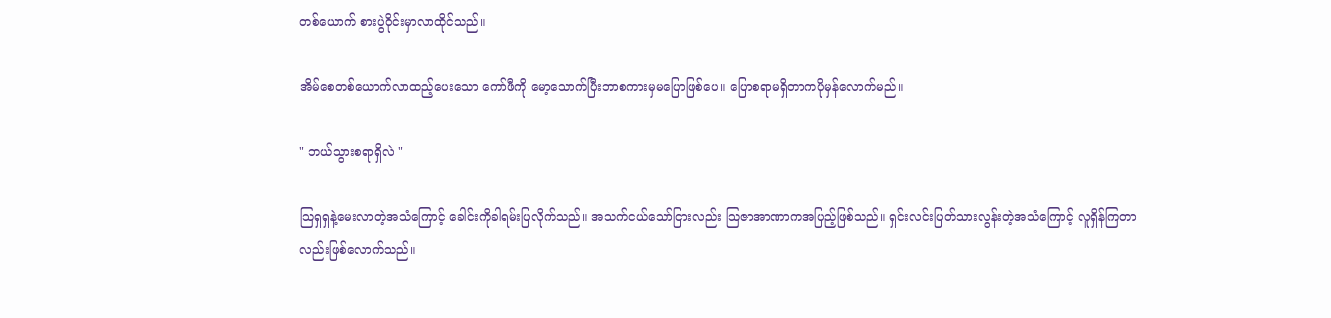တစ်ယောက် စားပွဲဝိုင်းမှာလာထိုင်သည်။

အိမ်စေတစ်ယောက်လာထည့်ပေးသော ကော်ဖီကို မော့သောက်ပြီးဘာစကားမှမပြောဖြစ်ပေ။ ပြောစရာမရှိတာကပိုမှန်လောက်မည်။

" ဘယ်သွားစရာရှိလဲ "

သြရှရှနဲ့မေးလာတဲ့အသံကြောင့် ခေါင်းကိုခါရမ်းပြလိုက်သည်။ အသက်ငယ်သော်ငြားလည်း သြဇာအာဏာကအပြည့်ဖြစ်သည်။ ရှင်းလင်းပြတ်သားလွန်းတဲ့အသံကြောင့် လူရှိန်ကြတာလည်းဖြစ်လောက်သည်။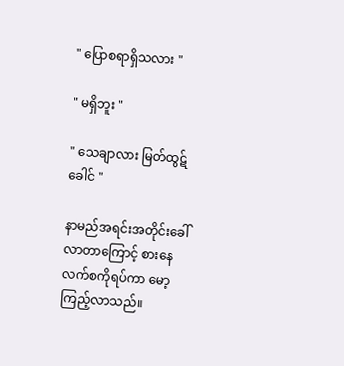" ပြောစရာရှိသလား "

" မရှိဘူး "

" သေချာလား မြတ်ထွဋ်ခေါင် "

နာမည်အရင်းအတိုင်းခေါ်လာတာကြောင့် စားနေလက်စကိုရပ်ကာ မော့ကြည့်လာသည်။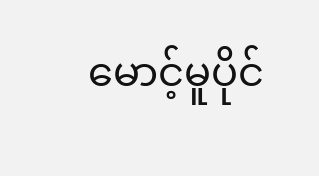မောင့်မူပိုင်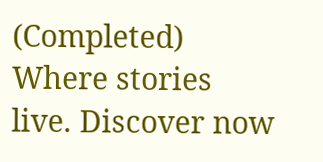(Completed) Where stories live. Discover now